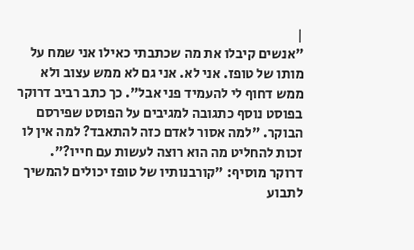|
"אנשים קיבלו את מה שכתבתי כאילו אני שמח על מותו של טופז. אני לא. אני גם לא ממש עצוב ולא ממש דחוף לי להעמיד פני אבל". כך כתב רביב דרוקר בפוסט נוסף כתגובה למגיבים על הפוסט שפירסם הבוקר. "למה אסור לאדם כזה להתאבד? למה אין לו זכות להחליט מה הוא רוצה לעשות עם חייו?".
דרוקר מוסיף: "קורבנותיו של טופז יכולים להמשיך לתבוע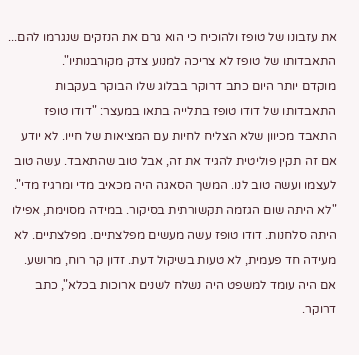את עזבונו של טופז ולהוכיח כי הוא גרם את הנזקים שנגרמו להם... התאבדותו של טופז לא צריכה למנוע צדק מקורבנותיו".
מוקדם יותר היום כתב דרוקר בבלוג שלו הבוקר בעקבות התאבדותו של דודו טופז בתלייה בתאו במעצר: "דודו טופז התאבד מכיוון שלא הצליח לחיות עם המציאות של חייו. לא יודע אם זה תקין פוליטית להגיד את זה, אבל טוב שהתאבד. עשה טוב לעצמו ועשה טוב לנו. המשך הסאגה היה מכאיב מדי ומרגיז מדי".
"לא היתה שום הגזמה תקשורתית בסיקור. במידה מסוימת, אפילו היתה סלחנות. דודו טופז עשה מעשים מפלצתיים. מפלצתיים. לא מעידה חד פעמית, לא טעות בשיקול דעת. זדון קר רוח, מרושע. אם היה עומד למשפט היה נשלח לשנים ארוכות בכלא", כתב דרוקר.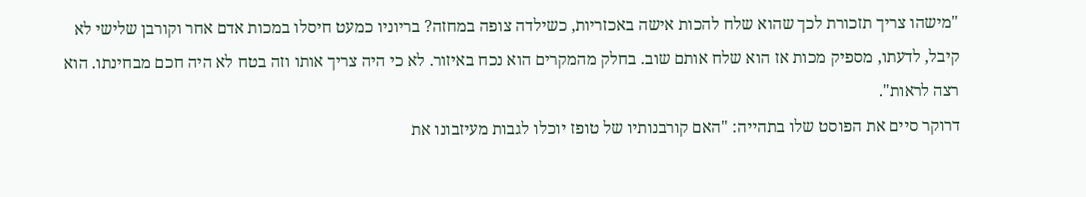"מישהו צריך תזכורת לכך שהוא שלח להכות אישה באכזריות, כשילדה צופה במחזה? בריוניו כמעט חיסלו במכות אדם אחר וקורבן שלישי לא קיבל, לדעתו, מספיק מכות אז הוא שלח אותם שוב. בחלק מהמקרים הוא נכח באיזור. לא כי היה צריך אותו וזה בטח לא היה חכם מבחינתו. הוא רצה לראות".
דרוקר סיים את הפוסט שלו בתהייה: "האם קורבנותיו של טופז יוכלו לגבות מעיזבונו את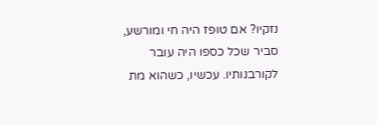נזקיו? אם טופז היה חי ומורשע, סביר שכל כספו היה עובר לקורבנותיו. עכשיו, כשהוא מת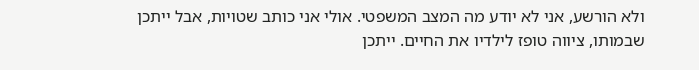ולא הורשע, אני לא יודע מה המצב המשפטי. אולי אני כותב שטויות, אבל ייתכן שבמותו, ציווה טופז לילדיו את החיים. ייתכן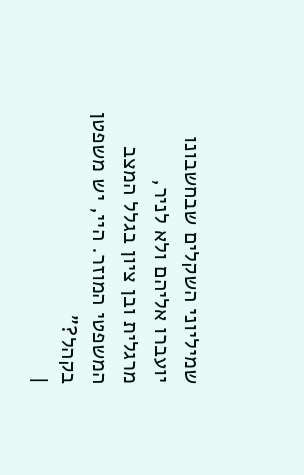שמיליוני השקלים שבחשבונו יועברו אליהם ולא לניר, מרגלית ובן ציון בגלל המצב המשפטי המוזר. היי, יש משפטן בקהל?"
|